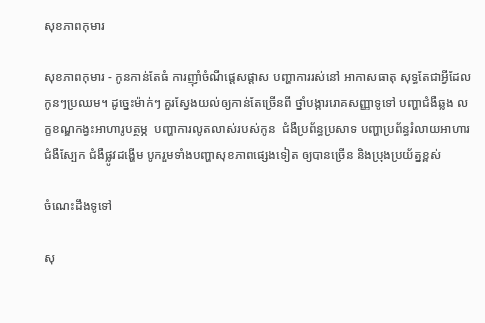សុខភាពកុមារ

សុខភាពកុមារ - កូនកាន់តែធំ ការញ៉ាំចំណីផ្ដេសផ្ដាស បញ្ហាការរស់នៅ អាកាសធាតុ សុទ្ធតែជាអ្វីដែលកូនៗប្រឈម។ ដូច្នេះម៉ាក់ៗ គួរស្វែងយល់ឲ្យកាន់តែច្រើនពី ថ្នាំបង្ការរោគសញ្ញាទូទៅ បញ្ហាជំងឺឆ្លង លក្ខខណ្ឌកង្វះអាហារូបត្ថម្ភ  បញ្ហាការលូតលាស់របស់កូន  ជំងឺប្រព័ន្ធប្រសាទ បញ្ហាប្រព័ន្ធរំលាយអាហារ ជំងឺស្បែក ជំងឺផ្លូវដង្ហើម បូករួមទាំងបញ្ហាសុខភាពផ្សេងទៀត ឲ្យបានច្រើន និងប្រុងប្រយ័ត្នខ្ពស់

ចំណេះដឹងទូទៅ

សុ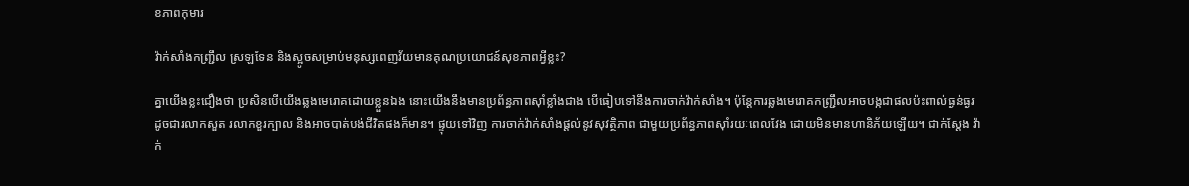ខភាពកុមារ

វ៉ាក់សាំងកញ្ជ្រឹល ស្រឡទែន និងស្អូចសម្រាប់មនុស្សពេញវ័យមានគុណប្រយោជន៍សុខភាពអ្វីខ្លះ?

គ្នាយើងខ្លះជឿងថា ប្រសិនបើយើងឆ្លងមេរោគដោយខ្លួនឯង នោះយើងនឹងមានប្រព័ន្ធភាពស៊ាំខ្លាំងជាង បើធៀបទៅនឹងការចាក់វ៉ាក់សាំង។ ប៉ុន្តែការឆ្លងមេរោគកញ្ជ្រឹលអាចបង្កជាផលប៉ះពាល់ធ្ងន់ធ្ងរ ដូចជារលាកសួត រលាកខួរក្បាល និងអាចបាត់បង់ជីវិតផងក៏មាន។ ផ្ទុយទៅវិញ ការចាក់វ៉ាក់សាំងផ្តល់នូវសុវត្ថិភាព ជាមួយប្រព័ន្ធភាពស៊ាំរយៈពេលវែង ដោយមិនមានហានិភ័យឡើយ។ ជាក់ស្តែង វ៉ាក់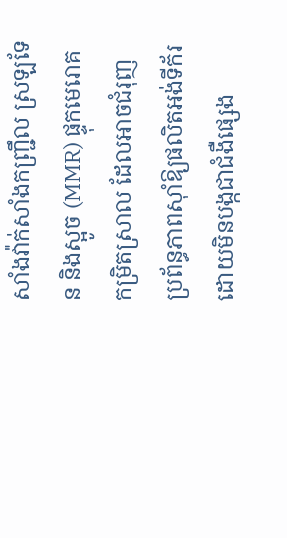សាំងវ៉ាក់សាំងកញ្ជ្រឹល ស្រឡទែន និងស្អូច (MMR) ផ្ទុកមេរោគកម្រិតស្រាល ដែលអាចជំរុញប្រព័ន្ធភាពស៊ាំឱ្យផលិតអង់ទីក័រដោយមិនបង្កជាជំងឺផ្សេង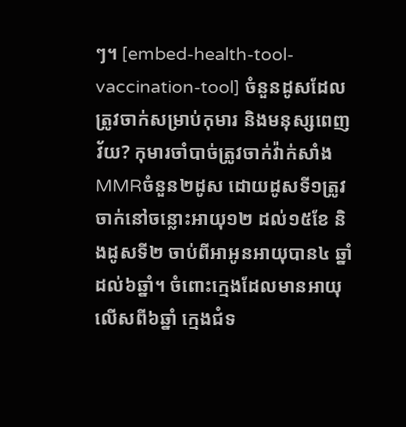ៗ។ [embed-health-tool-vaccination-tool] ចំនួនដូសដែលត្រូវចាក់សម្រាប់កុមារ និងមនុស្សពេញវ័យ? កុមារចាំបាច់ត្រូវចាក់វ៉ាក់សាំង MMRចំនួន២ដូស ដោយដូសទី១ត្រូវចាក់នៅចន្លោះអាយុ១២ ដល់១៥ខែ និងដូសទី២ ចាប់ពីអាអូនអាយុបាន៤ ឆ្នាំ ដល់៦ឆ្នាំ។ ចំពោះក្មេងដែលមានអាយុលើសពី៦ឆ្នាំ ក្មេងជំទ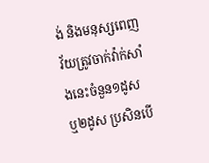ង់ និងមនុស្សពេញវ័យត្រូវចាក់វ៉ាក់សាំងនេះចំនួន១ដូស ឬ២ដូស ប្រសិនបើ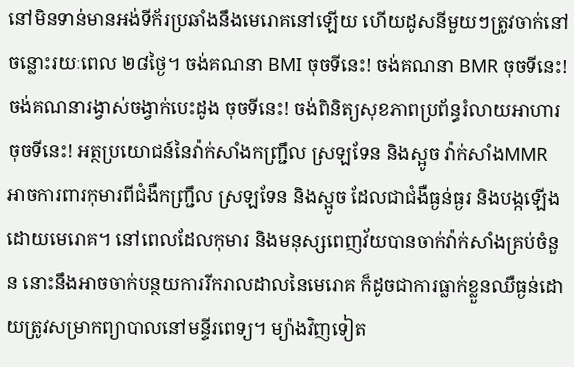នៅមិនទាន់មានអង់ទីក័រប្រឆាំងនឹងមេរោគនៅឡើយ ហើយដូសនីមួយៗត្រូវចាក់នៅចន្លោះរយៈពេល ២៨ថ្ងៃ។ ចង់គណនា BMI ចុចទីនេះ! ចង់គណនា BMR ចុចទីនេះ! ចង់គណនារង្វាស់ចង្វាក់បេះដូង ចុចទីនេះ! ចង់ពិនិត្យសុខភាពប្រព័ន្ធរំលាយអាហារ ចុចទីនេះ! អត្ថប្រយោជន៍នៃវ៉ាក់សាំងកញ្ជ្រឹល ស្រឡទែន និងស្អូច វ៉ាក់សាំងMMR អាចការពារកុមារពីជំងឺកញ្ជ្រឹល ស្រឡទែន និងស្អូច ដែលជាជំងឺធ្ងន់ធ្ងរ និងបង្កឡើងដោយមេរោគ។ នៅពេលដែលកុមារ និងមនុស្សពេញវ័យបានចាក់វ៉ាក់សាំងគ្រប់ចំនួន នោះនឹងអាចចាក់បន្ថយការរីករាលដាលនៃមេរោគ ក៏ដូចជាការធ្លាក់ខ្លួនឈឺធ្ងន់ដោយត្រូវសម្រាកព្យាបាលនៅមន្ទីរពេទ្យ។ ម្យ៉ាងវិញទៀត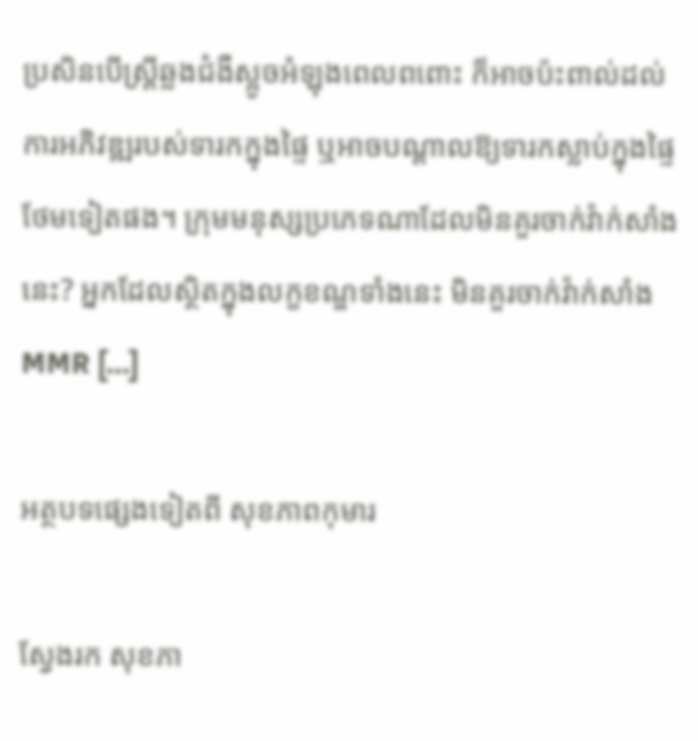ប្រសិនបើស្ត្រីឆ្លងជំងឺស្អូចអំឡុងពេលពពោះ ក៏អាចប៉ះពាល់ដល់ការអភិវឌ្ឍរបស់ទារកក្នុងផ្ទៃ ឬអាចបណ្តាលឱ្យទារកស្លាប់ក្នុងផ្ទៃថែមទៀតផង។ ក្រុមមនុស្សប្រភេទណាដែលមិនគួរចាក់វ៉ាក់សាំងនេះ? អ្នកដែលស្ថិតក្នុងលក្ខខណ្ឌទាំងនេះ មិនគួរចាក់វ៉ាក់សាំងMMR […]

អត្ថបទផ្សេងទៀតពី សុខភាពកុមារ

ស្វែងរក សុខភា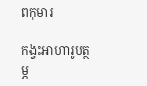ពកុមារ

កង្វះអាហារូបត្ថម្ភ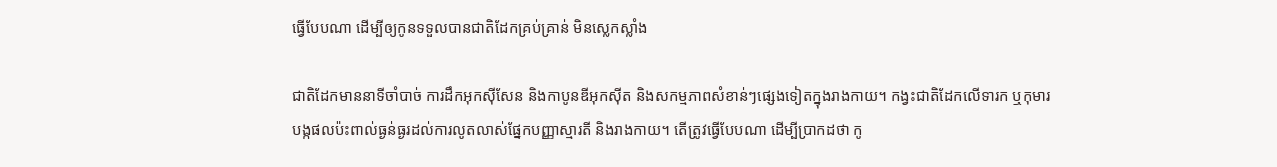ធ្វើបែបណា ដើម្បីឲ្យកូនទទួលបានជាតិដែកគ្រប់គ្រាន់ មិនស្លេកស្លាំង

ជាតិដែកមាននាទីចាំបាច់ ការដឹកអុកស៊ីសែន និងកាបូនឌីអុកស៊ីត និងសកម្មភាពសំខាន់ៗផ្សេងទៀតក្នុងរាងកាយ។ កង្វះជាតិដែកលើទារក ឬកុមារ បង្កផលប៉ះពាល់ធ្ងន់ធ្ងរដល់ការលូតលាស់ផ្នែកបញ្ញាស្មារតី និងរាងកាយ។ តើត្រូវធ្វើបែបណា ដើម្បីប្រាកដថា កូ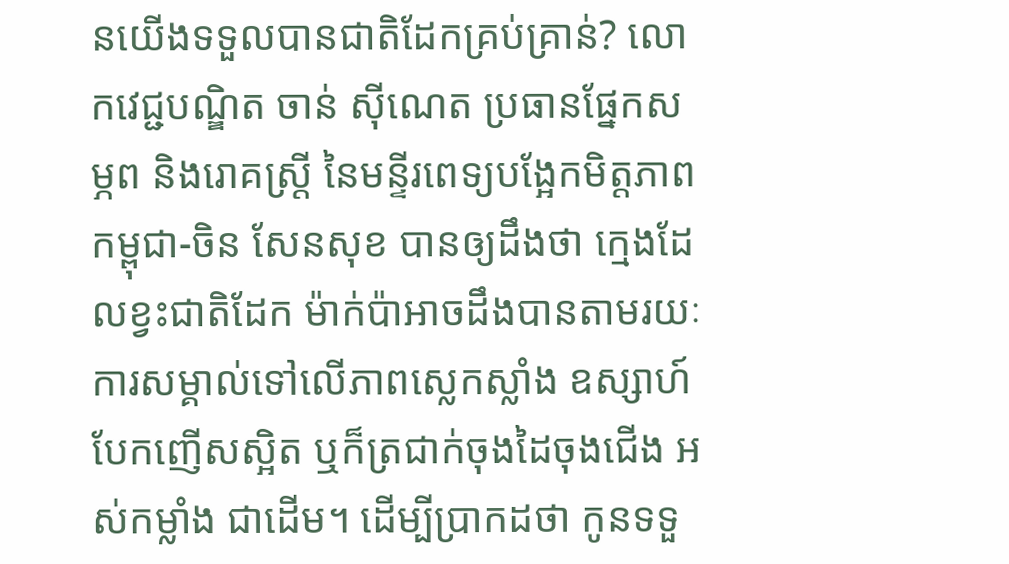នយើងទទួលបានជាតិដែកគ្រប់គ្រាន់? លោកវេជ្ជបណ្ឌិត ចាន់ ស៊ីណេត ប្រធានផ្នែកសម្ភព និងរោគស្ត្រី នៃមន្ទីរពេទ្យបង្អែកមិត្តភាពកម្ពុជា-ចិន សែនសុខ បានឲ្យដឹងថា ក្មេងដែលខ្វះជាតិដែក ម៉ាក់ប៉ាអាចដឹងបានតាមរយៈការសម្គាល់ទៅលើភាពស្លេកស្លាំង ឧស្សាហ៍បែកញើសស្អិត ឬក៏ត្រជាក់ចុងដៃចុងជើង អស់កម្លាំង ជាដើម។ ដើម្បីប្រាកដថា កូនទទួ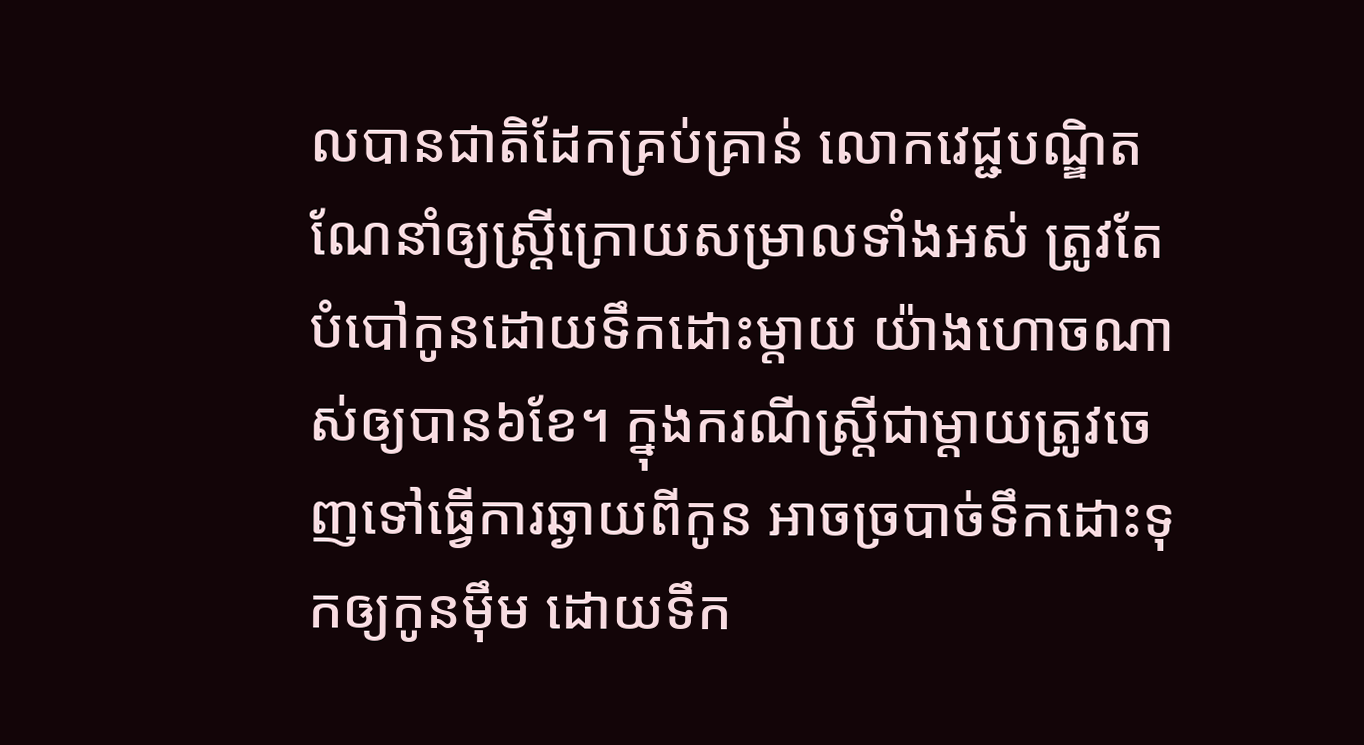លបានជាតិដែកគ្រប់គ្រាន់ លោកវេជ្ជបណ្ឌិតណែនាំឲ្យស្ត្រីក្រោយសម្រាលទាំងអស់ ត្រូវតែបំបៅកូនដោយទឹកដោះម្តាយ យ៉ាងហោចណាស់ឲ្យបាន៦ខែ។ ក្នុងករណីស្ត្រីជាម្តាយត្រូវចេញទៅធ្វើការឆ្ងាយពីកូន អាចច្របាច់ទឹកដោះទុកឲ្យកូនម៉ឹម ដោយទឹក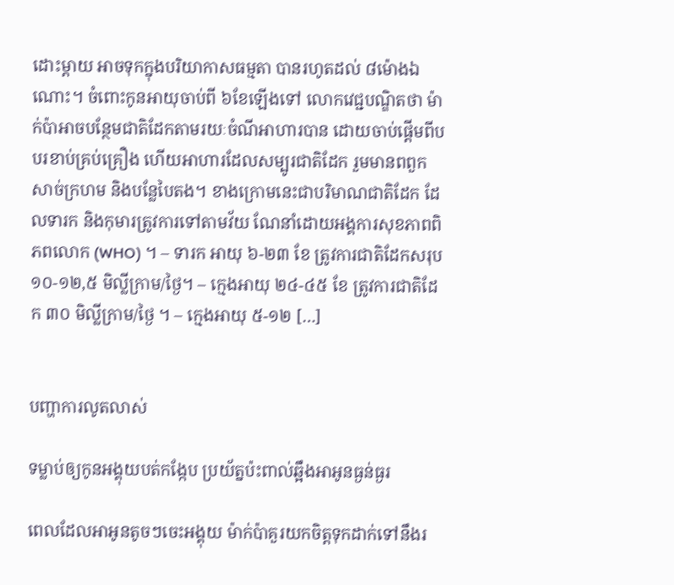ដោះម្តាយ អាចទុកក្នុងបរិយាកាសធម្មតា បានរហូតដល់ ៨ម៉ោងឯណោះ។ ចំពោះកូនអាយុចាប់ពី ៦ខែឡើងទៅ លោកវេជ្ជបណ្ឌិតថា ម៉ាក់ប៉ាអាចបន្ថែមជាតិដែកតាមរយៈចំណីអាហារបាន ដោយចាប់ផ្តើមពីបបរខាប់គ្រប់គ្រឿង ហើយអាហារដែលសម្បូរជាតិដែក រួមមានពពួកសាច់ក្រហម និងបន្លែបៃតង។ ខាងក្រោមនេះជាបរិមាណជាតិដែក ដែលទារក និងកុមារត្រូវការទៅតាមវ័យ ណែនាំដោយអង្គការសុខភាពពិភពលោក (WHO) ។ – ទារក អាយុ ៦-២៣ ខែ ត្រូវការជាតិដែកសរុប ១០-១២,៥ មិល្លីក្រាម/ថ្ងៃ។ – ក្មេងអាយុ ២៤-៤៥ ខែ ត្រូវការជាតិដែក ៣០ មិល្លីក្រាម/ថ្ងៃ ។ – ក្មេងអាយុ ៥-១២ […]


បញ្ហាការលូតលាស់

ទម្លាប់ឲ្យកូនអង្គុយបត់កង្កែប ប្រយ័ត្នប៉ះពាល់ឆ្អឹងអាអូនធ្ងន់ធ្ងរ

ពេលដែលអាអូនតូចៗចេះអង្គុយ ម៉ាក់ប៉ាគួរយកចិត្តទុកដាក់ទៅនឹងរ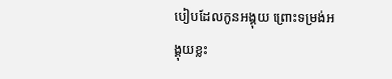បៀបដែលកូនអង្គុយ ព្រោះទម្រង់អង្គុយខ្លះ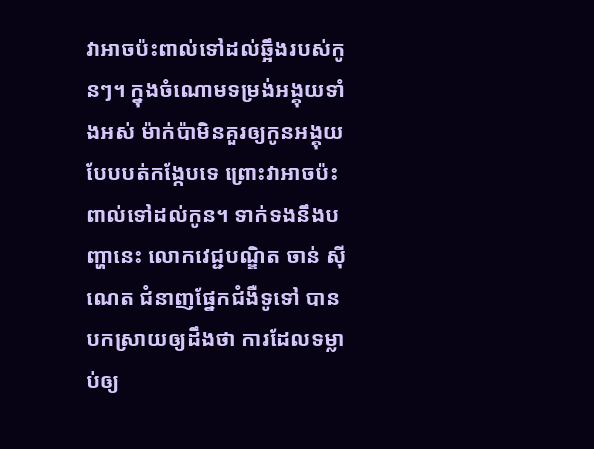វាអាចប៉ះពាល់ទៅដល់ឆ្អឹងរបស់កូនៗ។ ក្នុងចំណោមទម្រង់អង្គុយទាំងអស់ ម៉ាក់ប៉ាមិនគួរឲ្យកូនអង្គុយបែបបត់កង្កែបទេ ព្រោះវាអាចប៉ះពាល់ទៅដល់កូន។ ទាក់ទងនឹងបញ្ហានេះ លោកវេជ្ជបណ្ឌិត ចាន់ ស៊ីណេត ជំនាញផ្នែកជំងឺទូទៅ បានបកស្រាយឲ្យដឹងថា ការដែលទម្លាប់ឲ្យ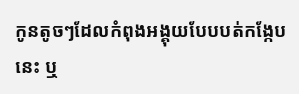កូនតូចៗដែលកំពុងអង្គុយបែបបត់កង្កែបនេះ ឬ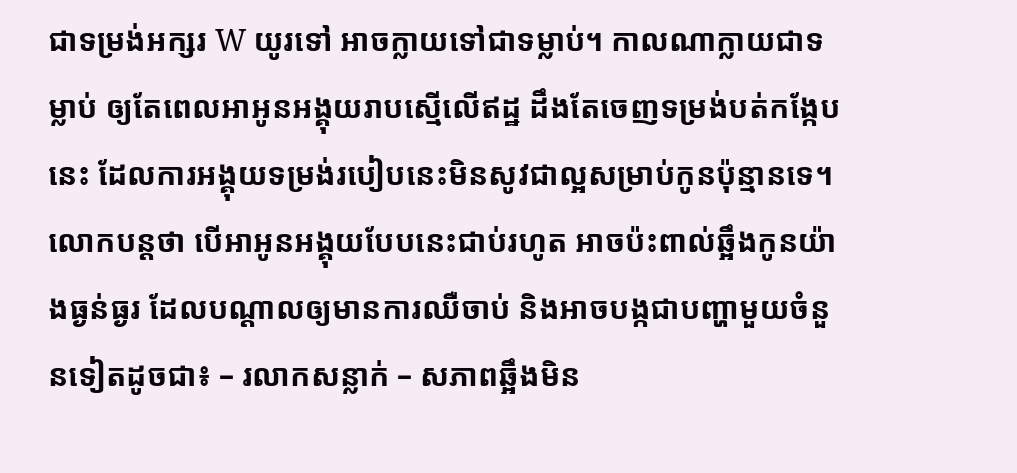ជាទម្រង់អក្សរ W យូរទៅ អាចក្លាយទៅជាទម្លាប់។ កាលណាក្លាយជាទម្លាប់ ឲ្យតែពេលអាអូនអង្គុយរាបស្មើលើឥដ្ឋ ដឹងតែចេញទម្រង់បត់កង្កែបនេះ ដែលការអង្គុយទម្រង់របៀបនេះមិនសូវជាល្អសម្រាប់កូនប៉ុន្មានទេ។ លោកបន្តថា បើអាអូនអង្គុយបែបនេះជាប់រហូត អាចប៉ះពាល់ឆ្អឹងកូនយ៉ាងធ្ងន់ធ្ងរ ដែលបណ្ដាលឲ្យមានការឈឺចាប់ និងអាចបង្កជាបញ្ហាមួយចំនួនទៀតដូចជា៖ – រលាកសន្លាក់ – សភាពឆ្អឹងមិន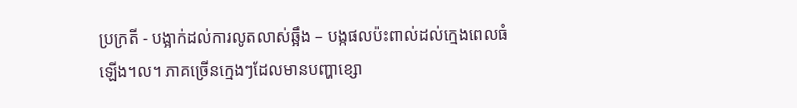ប្រក្រតី - បង្អាក់ដល់ការលូតលាស់ឆ្អឹង – បង្កផលប៉ះពាល់ដល់ក្មេងពេលធំឡើង។ល។ ភាគច្រើនក្មេងៗដែលមានបញ្ហាខ្សោ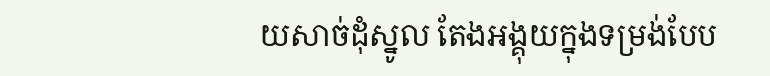យសាច់ដុំស្នូល តែងអង្គុយក្នុងទម្រង់បែប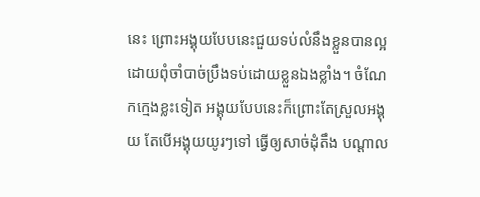នេះ ព្រោះអង្គុយបែបនេះជួយទប់លំនឹងខ្លួនបានល្អ ដោយពុំចាំបាច់ប្រឹងទប់ដោយខ្លួនឯងខ្លាំង។ ចំណែកក្មេងខ្លះទៀត អង្គុយបែបនេះក៏ព្រោះតែស្រួលអង្គុយ តែបើអង្គុយយូរៗទៅ ធ្វើឲ្យសាច់ដុំតឹង បណ្ដាល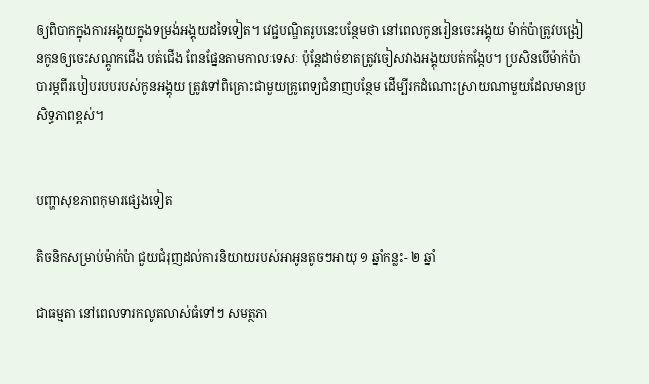ឲ្យពិបាកក្នុងការអង្គុយក្នុងទម្រង់អង្គុយដទៃទៀត។ វេជ្ជបណ្ឌិតរូបនេះបន្ថែមថា នៅពេលកូនរៀនចេះអង្គុយ ម៉ាក់ប៉ាត្រូវបង្រៀនកូនឲ្យចេះសណ្ដូកជើង បត់ជើង ពែនផ្នែនតាមកាលៈទេសៈ ប៉ុន្តែដាច់ខាតត្រូវចៀសវាងអង្គុយបត់កង្កែប។ ប្រសិនបើម៉ាក់ប៉ាបារម្ភពីរបៀបរបបរបស់កូនអង្គុយ ត្រូវទៅពិគ្រោះជាមួយគ្រូពេទ្យជំនាញបន្ថែម ដើម្បីរកដំណោះស្រាយណាមួយដែលមានប្រសិទ្ធភាពខ្ពស់។


បញ្ហាសុខភាពកុមារផ្សេងទៀត

តិចនិកសម្រាប់ម៉ាក់ប៉ា ជួយជំរុញដល់ការនិយាយរបស់អាអូនតូចៗអាយុ ១ ឆ្នាំកន្លះ- ២ ឆ្នាំ

ជាធម្មតា នៅពេលទារកលូតលាស់ធំទៅៗ សមត្ថភា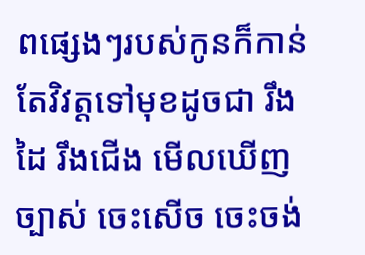ពផ្សេងៗរបស់កូនក៏កាន់តែវិវត្តទៅមុខដូចជា រឹងដៃ រឹងជើង មើលឃើញច្បាស់ ចេះសើច ចេះចង់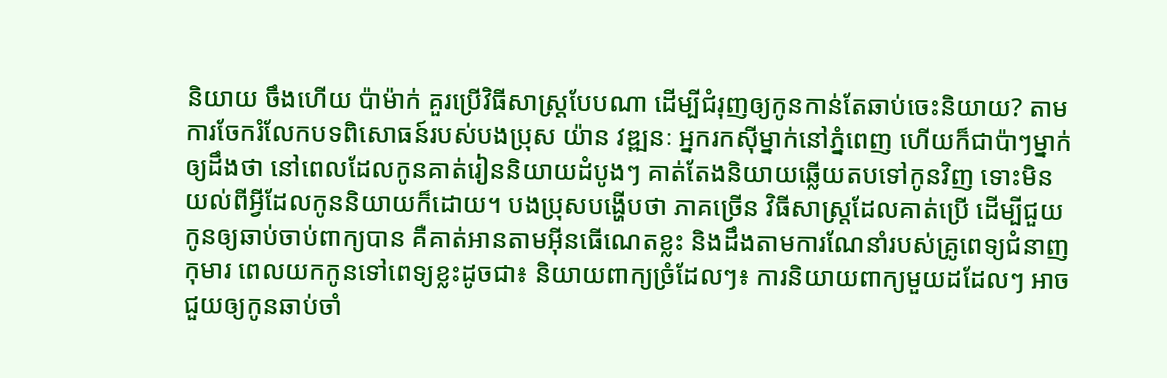និយាយ ចឹងហើយ ប៉ាម៉ាក់ គួរប្រើវិធីសាស្ត្របែបណា ដើម្បីជំរុញឲ្យកូនកាន់តែឆាប់ចេះនិយាយ? តាមការចែករំលែកបទពិសោធន៍របស់បងប្រុស យ៉ាន វឌ្ឍនៈ អ្នករកស៊ីម្នាក់នៅភ្នំពេញ ហើយក៏ជាប៉ាៗម្នាក់ ឲ្យដឹងថា នៅពេលដែលកូនគាត់រៀននិយាយដំបូងៗ គាត់តែងនិយាយឆ្លើយតបទៅកូនវិញ ទោះមិនយល់ពីអ្វីដែលកូននិយាយក៏ដោយ។ បងប្រុសបង្ហើបថា ភាគច្រើន វិធីសាស្ត្រដែលគាត់ប្រើ ដើម្បីជួយកូនឲ្យឆាប់ចាប់ពាក្យបាន គឺគាត់អានតាមអ៊ីនធើណេតខ្លះ និងដឹងតាមការណែនាំរបស់គ្រូពេទ្យជំនាញកុមារ ពេលយកកូនទៅពេទ្យខ្លះដូចជា៖ និយាយពាក្យច្រំដែលៗ៖ ការនិយាយពាក្យមួយដដែលៗ អាចជួយឲ្យកូនឆាប់ចាំ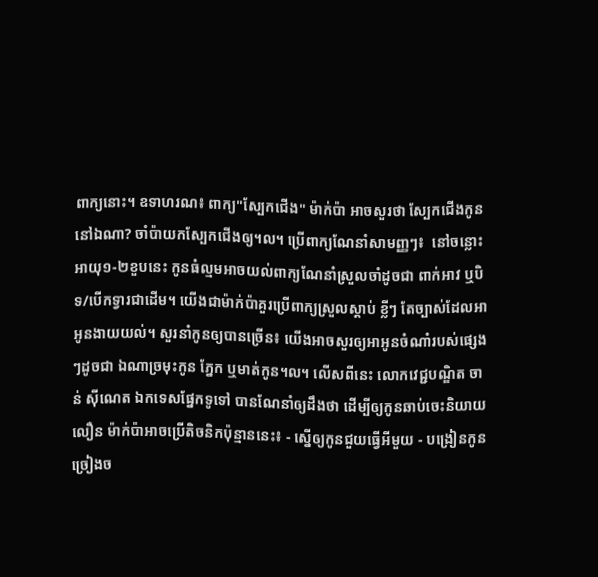ពាក្យនោះ។ ឧទាហរណ៖ ពាក្យ"ស្បែកជើង" ម៉ាក់ប៉ា អាចសួរថា ស្បែកជើងកូននៅឯណា? ចាំប៉ាយកស្បែកជើងឲ្យ។ល។ ប្រើពាក្យណែនាំសាមញ្ញៗ៖  នៅចន្លោះអាយុ១-២ខួបនេះ កូនធំល្មមអាចយល់ពាក្យណែនាំស្រួលចាំដូចជា ពាក់អាវ ឬបិទ/បើកទ្វារជាដើម។ យើងជាម៉ាក់ប៉ាគួរប្រើពាក្យស្រួលស្ដាប់ ខ្លីៗ តែច្បាស់ដែលអាអូនងាយយល់។ សួរនាំកូនឲ្យបានច្រើន៖ យើងអាចសួរឲ្យអាអូនចំណាំរបស់ផ្សេងៗដូចជា ឯណាច្រមុះកូន ភ្នែក ឬមាត់កូន។ល។ លើសពីនេះ លោកវេជ្ជបណ្ឌិត ចាន់ ស៊ីណេត ឯកទេសផ្នែកទូទៅ បានណែនាំឲ្យដឹងថា ដើម្បីឲ្យកូនឆាប់ចេះនិយាយលឿន ម៉ាក់ប៉ាអាចប្រើតិចនិកប៉ុន្មាននេះ៖ - ស្នើឲ្យកូនជួយធ្វើអីមួយ - បង្រៀនកូនច្រៀងច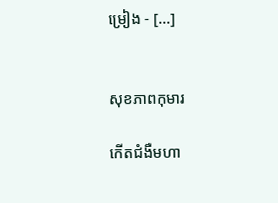ម្រៀង - […]


សុខភាពកុមារ

កើតជំងឺមហា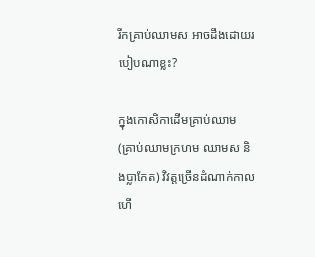រីកគ្រាប់ឈាមស អាចដឹងដោយរបៀបណាខ្លះ?

ក្នុងកោសិកាដើមគ្រាប់ឈាម (គ្រាប់ឈាមក្រហម ឈាមស និងប្លាកែត) វិវត្តច្រើនដំណាក់កាល ហើ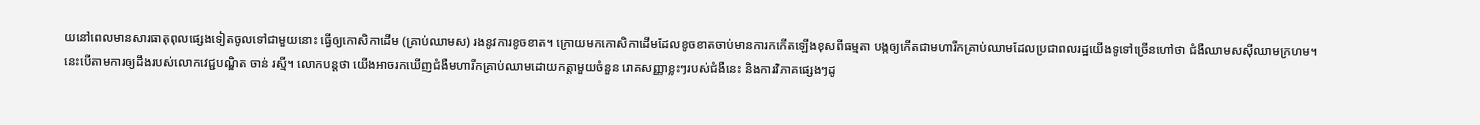យនៅពេលមានសារធាតុពុលផ្សេងទៀតចូលទៅជាមួយនោះ ធ្វើឲ្យកោសិកាដើម (គ្រាប់ឈាមស) រងនូវការខូចខាត។ ក្រោយមកកោសិកាដើមដែលខូចខាតចាប់មានការកកើតឡើងខុសពីធម្មតា បង្កឲ្យកើតជាមហារីកគ្រាប់ឈាមដែលប្រជាពលរដ្ឋយើងទូទៅច្រើនហៅថា ជំងឺឈាមសស៊ីឈាមក្រហម។ នេះបើតាមការឲ្យដឹងរបស់លោកវេជ្ជបណ្ឌិត ចាន់ រស្មី។ លោកបន្តថា យើងអាចរកឃើញជំងឺមហារីកគ្រាប់ឈាមដោយកត្តាមួយចំនួន រោគសញ្ញាខ្លះៗរបស់ជំងឺនេះ និងការវិភាគផ្សេងៗដូ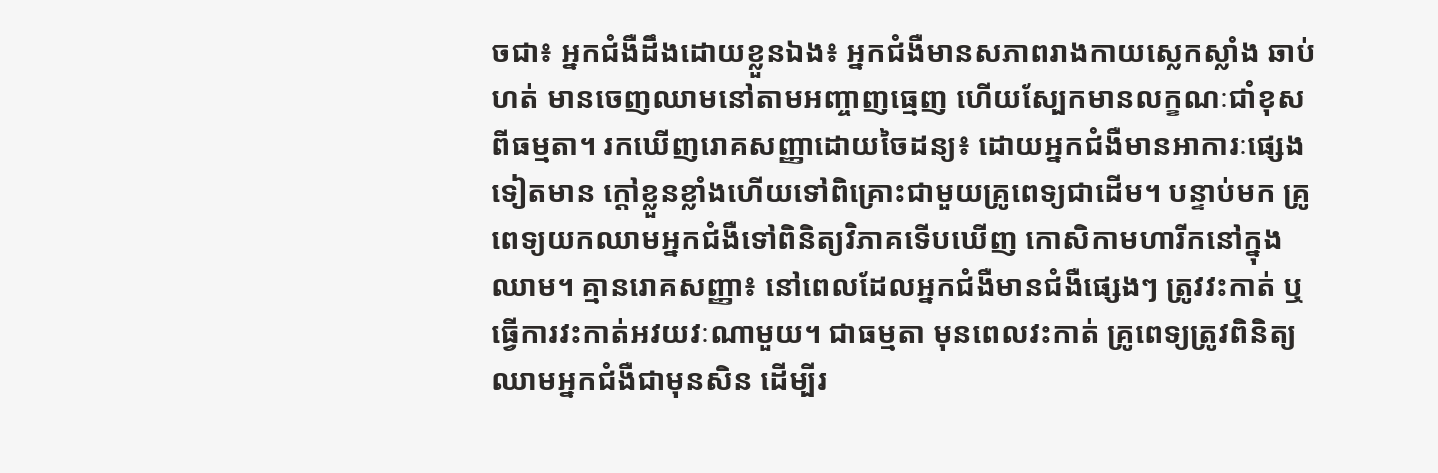ចជា៖ អ្នកជំងឺដឹងដោយខ្លួនឯង៖ អ្នកជំងឺមានសភាពរាងកាយស្លេកស្លាំង ឆាប់ហត់ មានចេញឈាមនៅតាមអញ្ចាញធ្មេញ ហើយស្បែកមានលក្ខណៈជាំខុសពីធម្មតា។ រកឃើញរោគសញ្ញាដោយចៃដន្យ៖ ដោយអ្នកជំងឺមានអាការៈផ្សេងទៀតមាន ក្ដៅខ្លួនខ្លាំងហើយទៅពិគ្រោះជាមួយគ្រូពេទ្យជាដើម។ បន្ទាប់មក គ្រូពេទ្យយកឈាមអ្នកជំងឺទៅពិនិត្យវិភាគទើបឃើញ កោសិកាមហារីកនៅក្នុងឈាម។ គ្មានរោគសញ្ញា៖ នៅពេលដែលអ្នកជំងឺមានជំងឺផ្សេងៗ ត្រូវវះកាត់ ឬធ្វើការវះកាត់អវយវៈណាមួយ។ ជាធម្មតា មុនពេលវះកាត់ គ្រូពេទ្យត្រូវពិនិត្យឈាមអ្នកជំងឺជាមុនសិន ដើម្បីរ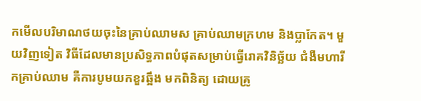កមើលបរិមាណថយចុះនៃគ្រាប់ឈាមស គ្រាប់ឈាមក្រហម និងប្លាកែត។ មួយវិញទៀត វិធីដែលមានប្រសិទ្ធភាពបំផុតសម្រាប់ធ្វើរោគវិនិច្ឆ័យ ជំងឺមហារីកគ្រាប់ឈាម គឺការបូមយកខួរឆ្អឹង មកពិនិត្យ ដោយគ្រូ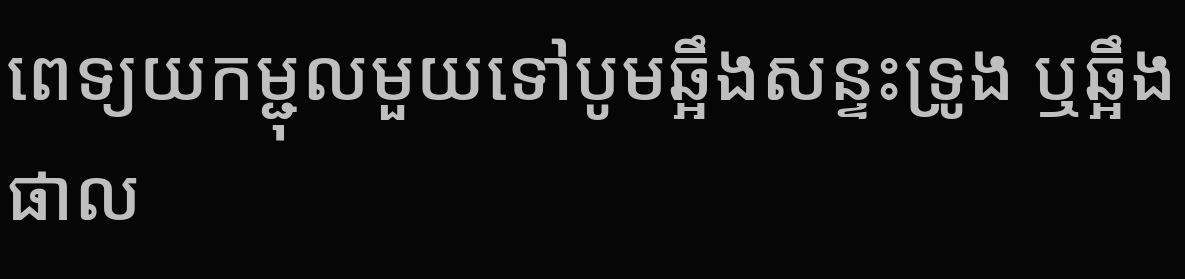ពេទ្យយកម្ជុលមួយទៅបូមឆ្អឹងសន្ទះទ្រូង ឬឆ្អឹងផាល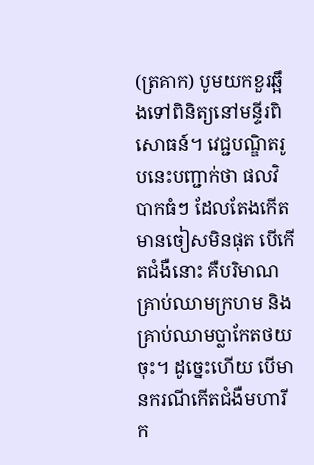(ត្រគាក) បូមយកខួរឆ្អឹងទៅពិនិត្យនៅមន្ទីរពិសោធន៍។ វេជ្ជបណ្ឌិតរូបនេះបញ្ជាក់ថា ផលវិបាកធំៗ ដែលតែងកើតមានចៀសមិនផុត បើកើតជំងឺនោះ គឺបរិមាណគ្រាប់ឈាមក្រហម និងគ្រាប់ឈាមប្លាកែតថយចុះ។ ដូច្នេះហើយ បើមានករណីកើតជំងឺមហារីក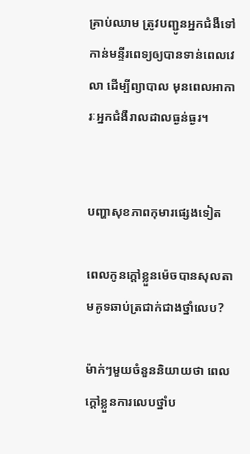គ្រាប់ឈាម ត្រូវបញ្ជូនអ្នកជំងឺទៅកាន់មន្ទីរពេទ្យឲ្យបានទាន់ពេលវេលា ដើម្បីព្យាបាល មុនពេលអាការៈអ្នកជំងឺរាលដាលធ្ងន់ធ្ងរ។


បញ្ហាសុខភាពកុមារផ្សេងទៀត

ពេលកូនក្ដៅខ្លួនម៉េចបានសុលតាមគូទឆាប់ត្រជាក់ជាងថ្នាំលេប?

ម៉ាក់ៗមួយចំនួននិយាយថា ពេលក្ដៅខ្លួនការលេបថ្នាំប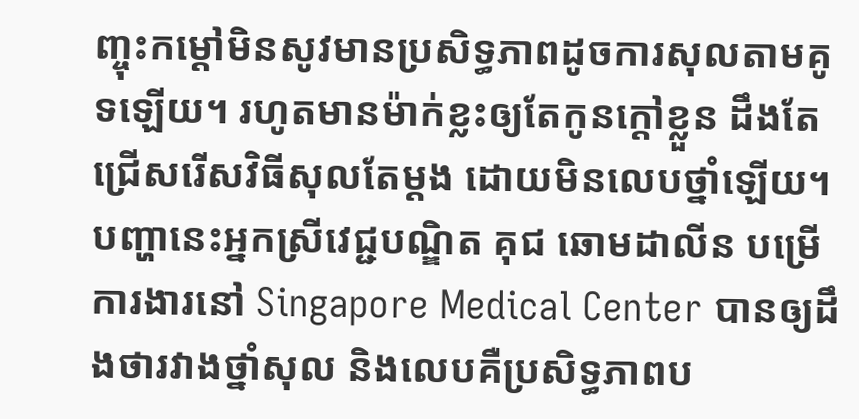ញ្ចុះកម្ដៅមិនសូវមានប្រសិទ្ធភាពដូចការសុលតាមគូទឡើយ។ រហូតមានម៉ាក់ខ្លះឲ្យតែកូនក្ដៅខ្លួន ដឹងតែជ្រើសរើសវិធីសុលតែម្ដង ដោយមិនលេបថ្នាំឡើយ។ បញ្ហានេះអ្នកស្រីវេជ្ជបណ្ឌិត គុជ ឆោមដាលីន បម្រើការងារនៅ Singapore Medical Center បានឲ្យដឹងថារវាងថ្នាំសុល និងលេបគឺប្រសិទ្ធភាពប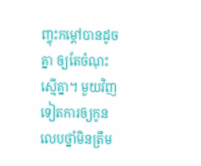ញ្ចុះកម្ដៅបានដូចគ្នា ឲ្យតែចំណុះស្មើគ្នា។ មួយវិញទៀតការឲ្យកូនលេបថ្នាំមិនត្រឹម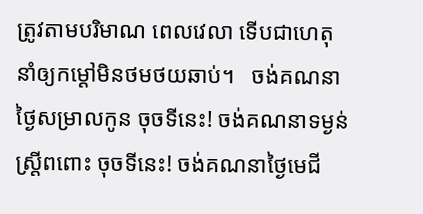ត្រូវតាមបរិមាណ ពេលវេលា ទើបជាហេតុនាំឲ្យកម្ដៅមិនថមថយឆាប់។   ចង់គណនាថ្ងៃសម្រាលកូន ចុចទីនេះ! ចង់គណនាទម្ងន់ស្រ្តីពពោះ ចុចទីនេះ! ចង់គណនាថ្ងៃមេជី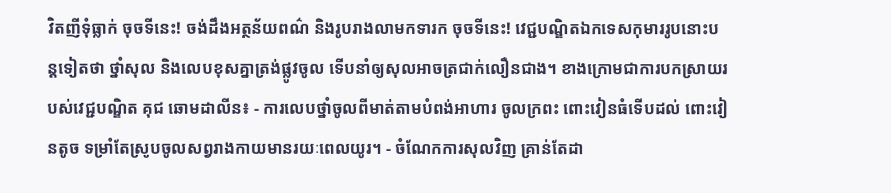វិតញីទុំធ្លាក់ ចុចទីនេះ! ចង់ដឹងអត្ថន័យពណ៌ និងរូបរាងលាមកទារក ចុចទីនេះ! វេជ្ជបណ្ឌិតឯកទេសកុមាររូបនោះបន្តទៀតថា ថ្នាំសុល និងលេបខុសគ្នាត្រង់ផ្លូវចូល ទើបនាំឲ្យសុលអាចត្រជាក់លឿនជាង។ ខាងក្រោមជាការបកស្រាយរបស់វេជ្ជបណ្ឌិត គុជ ឆោមដាលីន៖ - ការលេបថ្នាំចូលពីមាត់តាមបំពង់អាហារ ចូលក្រពះ ពោះវៀនធំទើបដល់ ពោះវៀនតូច ទម្រាំតែស្រូបចូលសព្វរាងកាយមានរយៈពេលយូរ។ - ចំណែកការសុលវិញ គ្រាន់តែដា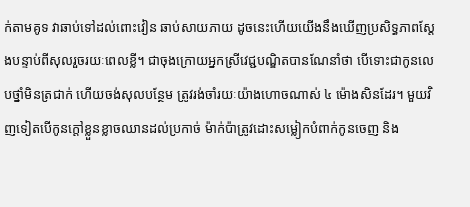ក់តាមគូទ វាឆាប់ទៅដល់ពោះវៀន ឆាប់សាយភាយ ដូចនេះហើយយើងនឹងឃើញប្រសិទ្ធភាពស្ដែងបន្ទាប់ពីសុលរួចរយៈពេលខ្លី។ ជាចុងក្រោយអ្នកស្រីវេជ្ជបណ្ឌិតបានណែនាំថា បើទោះជាកូនលេបថ្នាំមិនត្រជាក់ ហើយចង់សុលបន្ថែម ត្រូវរង់ចាំរយៈយ៉ាងហោចណាស់ ៤ ម៉ោងសិនដែរ។ មួយវិញទៀតបើកូនក្ដៅខ្លួនខ្លាចឈានដល់ប្រកាច់ ម៉ាក់ប៉ាត្រូវដោះសម្លៀកបំពាក់កូនចេញ និង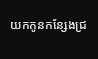យកកូនកន្សែងជ្រ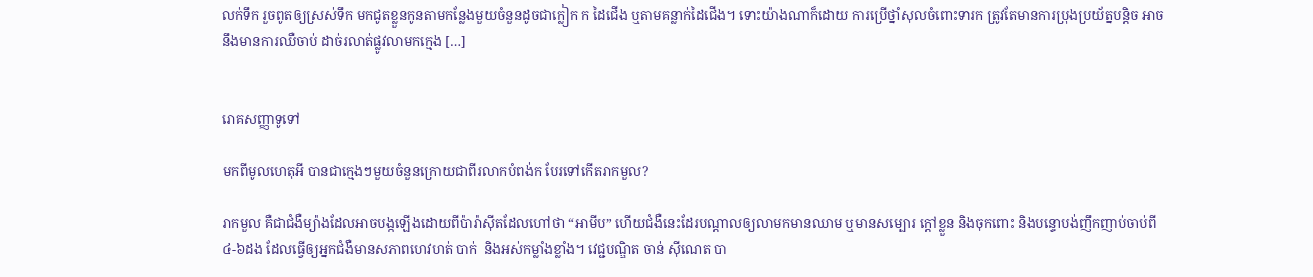លក់ទឹក រួចពូតឲ្យស្រស់ទឹក មកជូតខ្លួនកូនតាមកន្លែងមួយចំនួនដូចជាក្លៀក ក ដៃជើង ឬតាមគន្លាក់ដៃជើង។ ទោះយ៉ាងណាក៏ដោយ ការប្រើថ្នាំសុលចំពោះទារក ត្រូវតែមានការប្រុងប្រយ័ត្នបន្តិច អាចនឹងមានការឈឺចាប់ ដាច់រលាត់ផ្លូវលាមកក្មេង […]


រោគសញ្ញាទូទៅ

មកពីមូលហេតុអី បានជាក្មេងៗមួយចំនួនក្រោយជាពីរលាកបំពង់ក បែរទៅកើតរាកមួល?

រាកមួល គឺជាជំងឺម្យ៉ាងដែលអាចបង្កឡើងដោយពីប៉ារ៉ាសុីតដែលហៅថា “អាមីប” ហើយជំងឺនេះដែរបណ្ដាលឲ្យលាមកមានឈាម ឬមានសម្បោរ ក្តៅខ្លួន និងចុកពោះ និងបន្ទោបង់ញឹកញាប់ចាប់ពី ៤-៦ដង ដែលធ្វើឲ្យអ្នកជំងឺមានសភាពហេវហត់ បាក់  និងអស់កម្លាំងខ្លាំង។ វេជ្ជបណ្ឌិត ចាន់ ស៊ីណេត បា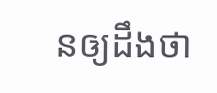នឲ្យដឹងថា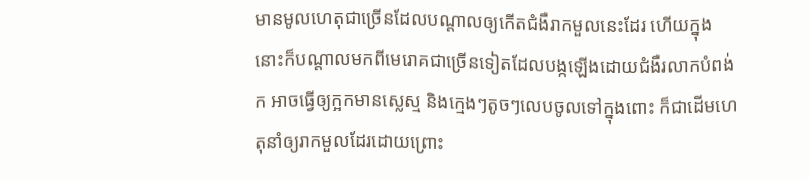មានមូលហេតុជាច្រើនដែលបណ្ដាលឲ្យកើតជំងឺរាកមួលនេះដែរ ហើយក្នុងនោះក៏បណ្តាលមកពីមេរោគជាច្រើនទៀតដែលបង្កឡើងដោយជំងឺរលាកបំពង់ក អាចធ្វើឲ្យក្អកមានស្លេស្ម និងក្មេងៗតូចៗលេបចូលទៅក្នុងពោះ ក៏ជាដើមហេតុនាំឲ្យរាកមួលដែរដោយព្រោះ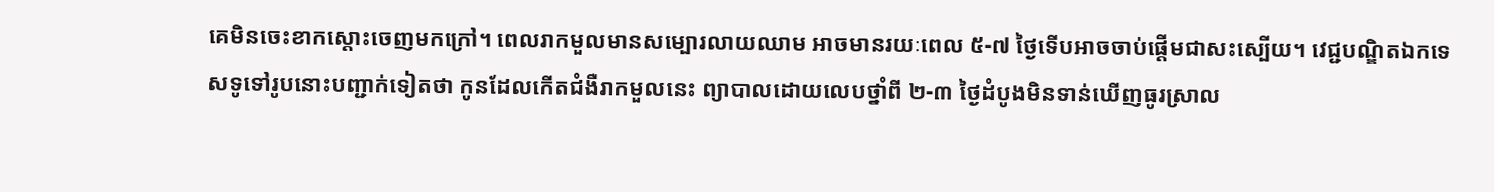គេមិនចេះខាកស្តោះចេញមកក្រៅ។ ពេលរាកមួលមានសម្បោរលាយឈាម អាចមានរយៈពេល ៥-៧ ថ្ងៃទើបអាចចាប់ផ្ដើមជាសះស្បើយ។ វេជ្ជបណ្ឌិតឯកទេសទូទៅរូបនោះបញ្ជាក់ទៀតថា កូនដែលកើតជំងឺរាកមួលនេះ ព្យាបាលដោយលេបថ្នាំពី ២-៣ ថ្ងៃដំបូងមិនទាន់ឃើញធូរស្រាល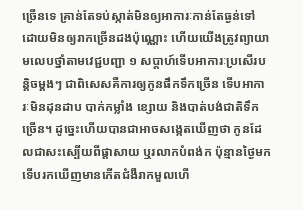ច្រើនទេ គ្រាន់តែទប់ស្កាត់មិនឲ្យអាការៈកាន់តែធ្ងន់ទៅ ដោយមិនឲ្យរាកច្រើនដងប៉ុណ្ណោះ ហើយយើងត្រូវព្យាយាមលេបថ្នាំតាមវេជ្ជបញ្ជា ១ សប្ដាហ៍ទើបអាការៈប្រសើរបន្តិចម្ដងៗ ជាពិសេសគឺការឲ្យកូនផឹកទឹកច្រើន ទើបអាការៈមិនដុនដាប បាក់កម្លាំង ខ្សោយ និងបាត់បង់ជាតិទឹកច្រើន។ ដូច្នេះហើយបានជាអាចសង្កេតឃើញថា កូនដែលជាសះស្បើយពីផ្ដាសាយ ឬរលាកបំពង់ក ប៉ុន្មានថ្ងៃមក ទើបរកឃើញមានកើតជំងឺរាកមួលហើ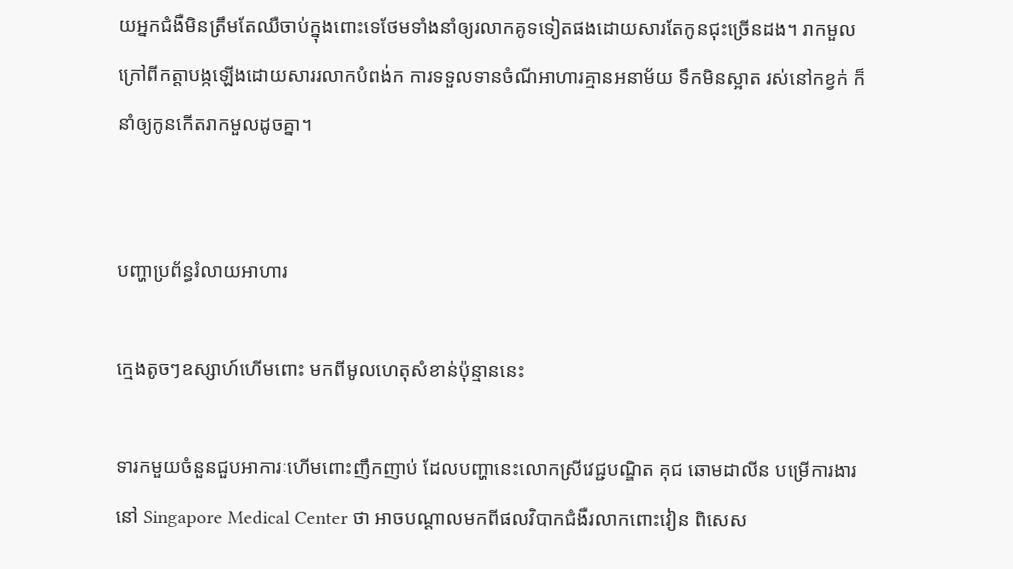យអ្នកជំងឺមិនត្រឹមតែឈឺចាប់ក្នុងពោះទេថែមទាំងនាំឲ្យរលាកគូទទៀតផងដោយសារតែកូនជុះច្រើនដង។ រាកមួលក្រៅពីកត្តាបង្កឡើងដោយសាររលាកបំពង់ក ការទទួលទានចំណីអាហារគ្មានអនាម័យ ទឹកមិនស្អាត រស់នៅកខ្វក់ ក៏នាំឲ្យកូនកើតរាកមួលដូចគ្នា។


បញ្ហាប្រព័ន្ធរំលាយអាហារ

ក្មេងតូចៗឧស្សាហ៍ហើមពោះ មកពីមូលហេតុសំខាន់ប៉ុន្មាននេះ

ទារកមួយចំនួនជួបអាការៈហើមពោះញឹកញាប់ ដែលបញ្ហានេះលោកស្រីវេជ្ជបណ្ឌិត គុជ ឆោមដាលីន បម្រើការងារនៅ Singapore Medical Center ថា អាចបណ្តាលមកពីផលវិបាកជំងឺរលាកពោះវៀន ពិសេស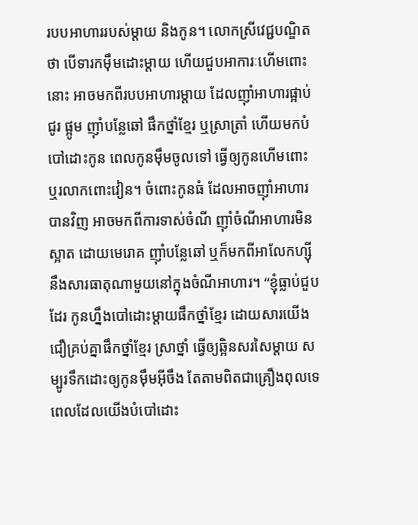របបអាហាររបស់ម្តាយ និងកូន។ លោកស្រីវេជ្ជបណ្ឌិតថា បើទារកម៉ឹមដោះម្តាយ ហើយជួបអាការៈហើមពោះនោះ អាចមកពីរបបអាហារម្តាយ ដែលញ៉ាំអាហារផ្អាប់ ជូរ ផ្អូម ញ៉ាំបន្លែឆៅ ផឹកថ្នាំខ្មែរ ឬស្រាត្រាំ ហើយមកបំបៅដោះកូន ពេលកូនម៉ឹមចូលទៅ ធ្វើឲ្យកូនហើមពោះ ឬរលាកពោះវៀន។ ចំពោះកូនធំ ដែលអាចញ៉ាំអាហារបានវិញ អាចមកពីការទាស់ចំណី ញ៉ាំចំណីអាហារមិនស្អាត ដោយមេរោគ ញ៉ាំបន្លែឆៅ ឬក៏មកពីអាលែកហ្ស៊ីនឹងសារធាតុណាមួយនៅក្នុងចំណីអាហារ។ “ខ្ញុំធ្លាប់ជួបដែរ កូនហ្នឹងបៅដោះម្តាយផឹកថ្នាំខ្មែរ ដោយសារយើងជឿគ្រប់គ្នាផឹកថ្នាំខ្មែរ ស្រាថ្នាំ ធ្វើឲ្យឆ្អិនសរសៃម្តាយ សម្បូរទឹកដោះឲ្យកូនម៉ឹមអ៊ីចឹង តែតាមពិតជាគ្រឿងពុលទេ ពេលដែលយើងបំបៅដោះ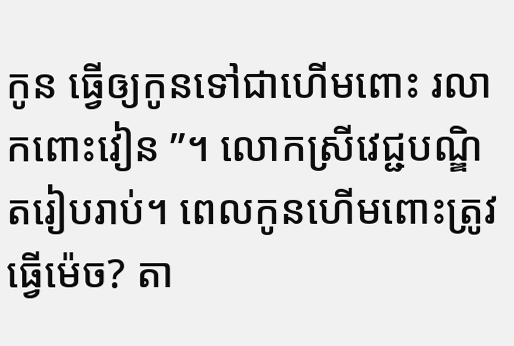កូន ធ្វើឲ្យកូនទៅជាហើមពោះ រលាកពោះវៀន ”។ លោកស្រីវេជ្ជបណ្ឌិតរៀបរាប់។ ពេលកូនហើមពោះត្រូវធ្វើម៉េច? តា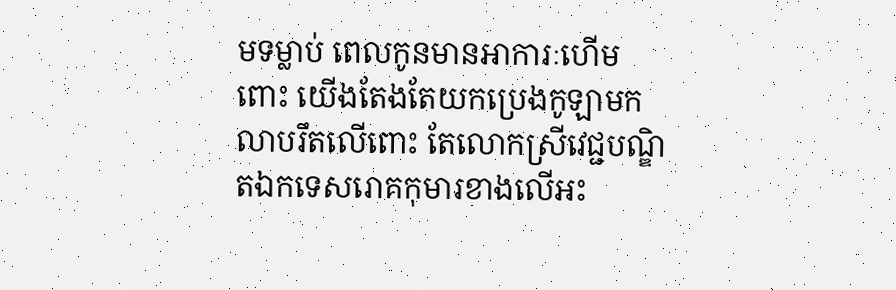មទម្លាប់ ពេលកូនមានអាការៈហើមពោះ យើងតែងតែយកប្រេងកូឡាមកលាបរឹតលើពោះ តែលោកស្រីវេជ្ជបណ្ឌិតឯកទេសរោគកុមារខាងលើអះ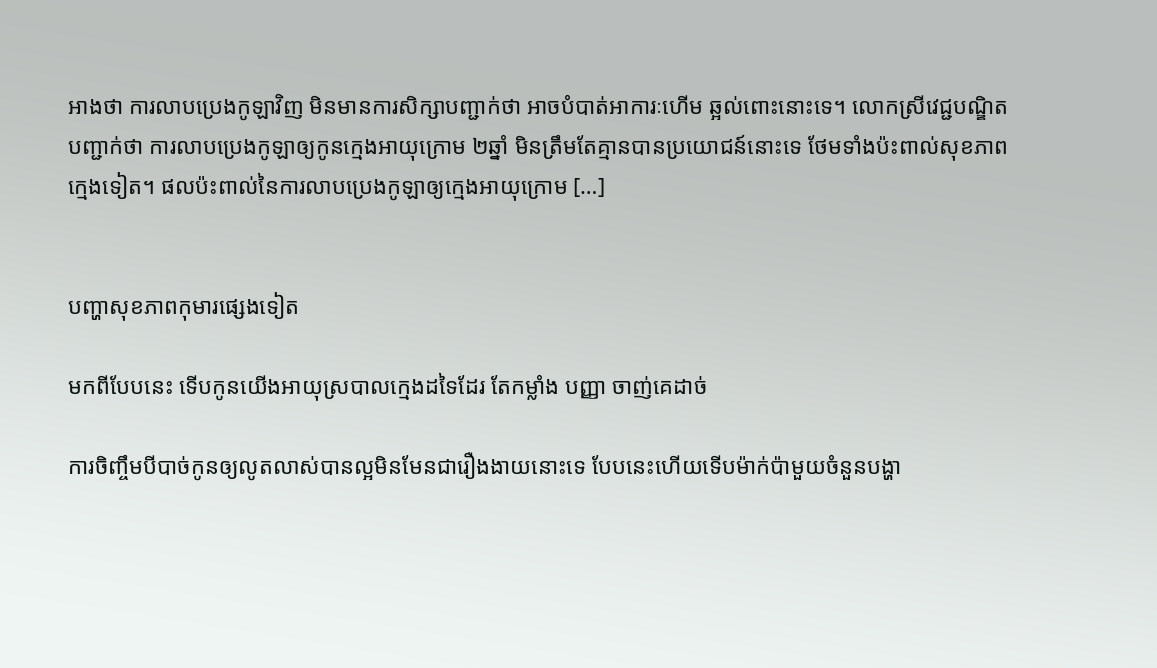អាងថា ការលាបប្រេងកូឡាវិញ មិនមានការសិក្សាបញ្ជាក់ថា អាចបំបាត់អាការៈហើម ឆ្អល់ពោះនោះទេ។ លោកស្រីវេជ្ជបណ្ឌិតបញ្ជាក់ថា ការលាបប្រេងកូឡាឲ្យកូនក្មេងអាយុក្រោម ២ឆ្នាំ មិនត្រឹមតែគ្មានបានប្រយោជន៍នោះទេ ថែមទាំងប៉ះពាល់សុខភាពក្មេងទៀត។ ផលប៉ះពាល់នៃការលាបប្រេងកូឡាឲ្យក្មេងអាយុក្រោម […]


បញ្ហាសុខភាពកុមារផ្សេងទៀត

មកពីបែបនេះ ទើបកូនយើងអាយុស្របាលក្មេងដទៃដែរ តែកម្លាំង បញ្ញា ចាញ់គេដាច់

ការចិញ្ចឹមបីបាច់កូនឲ្យលូតលាស់បានល្អមិនមែនជារឿងងាយនោះទេ បែបនេះហើយទើបម៉ាក់ប៉ាមួយចំនួនបង្ហា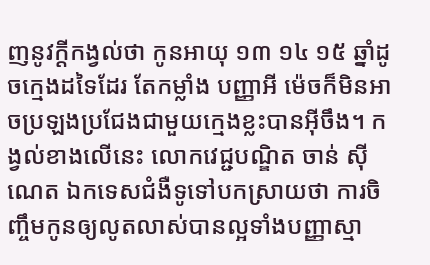ញនូវក្តីកង្វល់ថា កូនអាយុ ១៣ ១៤ ១៥ ឆ្នាំដូចក្មេងដទៃដែរ តែកម្លាំង បញ្ញាអី ម៉េចក៏មិនអាចប្រឡងប្រជែងជាមួយក្មេងខ្លះបានអ៊ីចឹង។ កង្វល់ខាងលើនេះ លោកវេជ្ជបណ្ឌិត ចាន់ ស៊ីណេត ឯកទេសជំងឺទូទៅបកស្រាយថា ការចិញ្ចឹមកូនឲ្យលូតលាស់បានល្អទាំងបញ្ញាស្មា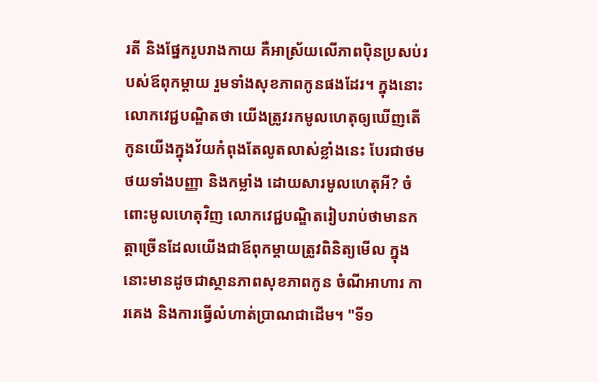រតី និងផ្នែករូបរាងកាយ គឺអាស្រ័យលើភាពប៉ិនប្រសប់របស់ឪពុកម្តាយ រួមទាំងសុខភាពកូនផងដែរ។ ក្នុងនោះលោកវេជ្ជបណ្ឌិតថា យើងត្រូវរកមូលហេតុឲ្យឃើញតើកូនយើងក្នុងវ័យកំពុងតែលូតលាស់ខ្លាំងនេះ បែរជាថមថយទាំងបញ្ញា និងកម្លាំង ដោយសារមូលហេតុអី? ចំពោះមូលហេតុវិញ លោកវេជ្ជបណ្ឌិតរៀបរាប់ថាមានកត្តាច្រើនដែលយើងជាឪពុកម្តាយត្រូវពិនិត្យមើល ក្នុងនោះមានដូចជាស្ថានភាពសុខភាពកូន ចំណីអាហារ ការគេង និងការធ្វើលំហាត់ប្រាណជាដើម។ "ទី១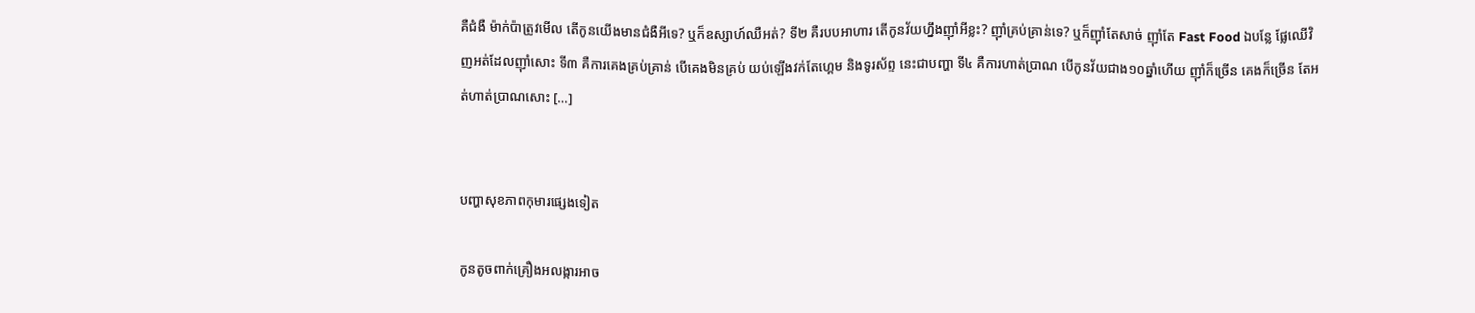គឺជំងឺ ម៉ាក់ប៉ាត្រូវមើល តើកូនយើងមានជំងឺអីទេ? ឬក៏ឧស្សាហ៍ឈឺអត់? ទី២ គឺរបបអាហារ តើកូនវ័យហ្នឹងញ៉ាំអីខ្លះ? ញ៉ាំគ្រប់គ្រាន់ទេ? ឬក៏ញ៉ាំតែសាច់ ញ៉ាំតែ Fast Food ឯបន្លែ ផ្លែឈើវិញអត់ដែលញ៉ាំសោះ ទី៣ គឺការគេងគ្រប់គ្រាន់ បើគេងមិនគ្រប់ យប់ឡើងវក់តែហ្គេម និងទូរស័ព្ទ នេះជាបញ្ហា ទី៤ គឺការហាត់ប្រាណ បើកូនវ័យជាង១០ឆ្នាំហើយ ញ៉ាំក៏ច្រើន គេងក៏ច្រើន តែអត់ហាត់ប្រាណសោះ […]


បញ្ហាសុខភាពកុមារផ្សេងទៀត

កូនតូចពាក់គ្រឿងអលង្ការអាច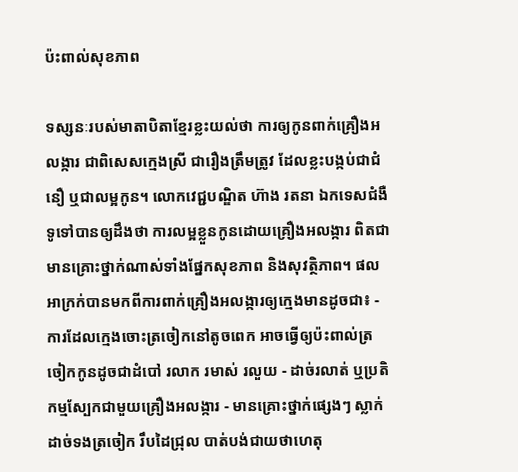ប៉ះពាល់សុខភាព

ទស្សនៈរបស់មាតាបិតាខ្មែរខ្លះយល់ថា ការឲ្យកូនពាក់គ្រឿងអលង្ការ ជាពិសេសក្មេងស្រី ជារឿងត្រឹមត្រូវ ដែលខ្លះបង្កប់ជាជំនឿ ឬជាលម្អកូន។ លោកវេជ្ជបណ្ឌិត ហ៊ាង រតនា ឯកទេសជំងឺទូទៅបានឲ្យដឹងថា ការលម្អខ្លួនកូនដោយគ្រឿងអលង្ការ ពិតជាមានគ្រោះថ្នាក់ណាស់ទាំងផ្នែកសុខភាព និងសុវត្ថិភាព។ ផលអាក្រក់បានមកពីការពាក់គ្រឿងអលង្ការឲ្យក្មេងមានដូចជា៖ - ការដែលក្មេងចោះត្រចៀកនៅតូចពេក អាចធ្វើឲ្យប៉ះពាល់ត្រចៀកកូនដូចជាដំបៅ រលាក រមាស់ រលួយ - ដាច់រលាត់ ឬប្រតិកម្មស្បែកជាមួយគ្រឿងអលង្ការ - មានគ្រោះថ្នាក់ផ្សេងៗ ស្លាក់ ដាច់ទងត្រចៀក រឹបដៃជ្រុល បាត់បង់ជាយថាហេតុ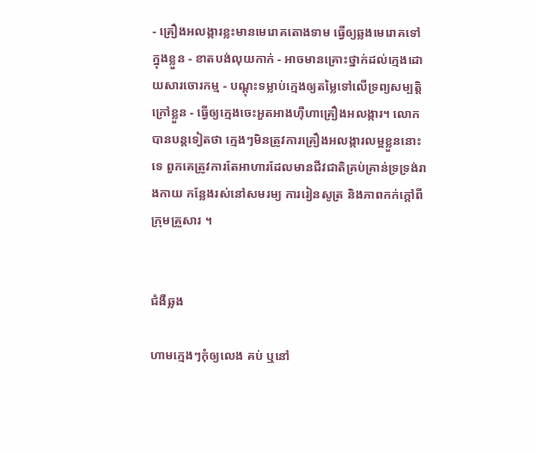- គ្រឿងអលង្ការខ្លះមានមេរោគតោងទាម ធ្វើឲ្យឆ្លងមេរោគទៅក្នុងខ្លួន - ខាតបង់លុយកាក់ - អាចមានគ្រោះថ្នាក់ដល់ក្មេងដោយសារចោរកម្ម - បណ្ដុះទម្លាប់ក្មេងឲ្យតម្លៃទៅលើទ្រព្យសម្បត្តិក្រៅខ្លួន - ធ្វើឲ្យក្មេងចេះអួតអាងហ៊ឺហាគ្រឿងអលង្ការ។ លោកបានបន្តទៀតថា ក្មេងៗមិនត្រូវការគ្រឿងអលង្ការលម្អខ្លួននោះទេ ពួកគេត្រូវការតែអាហារដែលមានជីវជាតិគ្រប់គ្រាន់ទ្រទ្រង់រាងកាយ កន្លែងរស់នៅសមរម្យ ការរៀនសូត្រ និងភាពកក់ក្ដៅពីក្រុមគ្រួសារ ។


ជំងឺឆ្លង

ហាមក្មេងៗកុំឲ្យលេង គប់ ឬនៅ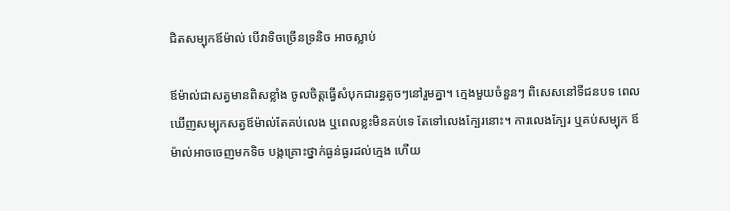ជិតសម្បុកឪម៉ាល់ បើវាទិចច្រើនទ្រនិច អាចស្លាប់

ឪម៉ាល់ជាសត្វមានពិសខ្លាំង ចូលចិត្តធ្វើសំបុកជារន្ធតូចៗនៅរួមគ្នា។ ក្មេងមួយចំនួនៗ ពិសេសនៅទីជនបទ ពេលឃើញសម្បុកសត្វឪម៉ាល់តែគប់លេង ឬពេលខ្លះមិនគប់ទេ តែទៅលេងក្បែរនោះ។ ការលេងក្បែរ ឬគប់សម្បុក ឪម៉ាល់អាចចេញមកទិច បង្កគ្រោះថ្នាក់ធ្ងន់ធ្ងរដល់ក្មេង ហើយ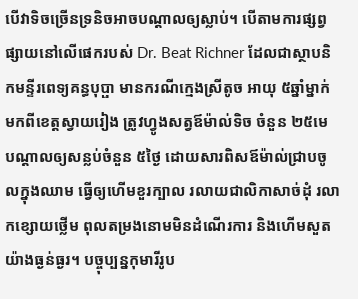បើវាទិចច្រើនទ្រនិចអាចបណ្តាលឲ្យស្លាប់។ បើតាមការផ្សព្វផ្សាយនៅលើផេករបស់ Dr. Beat Richner ដែលជាស្ថាបនិកមន្ទីរពេទ្យគន្ធបុប្ផា មានករណីក្មេងស្រីតូច អាយុ ៥ឆ្នាំម្នាក់ មកពីខេត្តស្វាយរៀង ត្រូវហ្វូងសត្វឪម៉ាល់ទិច ចំនួន ២៥មេ បណ្តាលឲ្យសន្លប់ចំនួន ៥ថ្ងៃ ដោយសារពិសឪម៉ាល់ជ្រាបចូលក្នុងឈាម ធ្វើឲ្យហើមខួរក្បាល រលាយជាលិកាសាច់ដុំ រលាកខ្សោយថ្លើម ពុលតម្រងនោមមិនដំណើរការ និងហើមសួតយ៉ាងធ្ងន់ធ្ងរ។ បច្ចុប្បន្នកុមារីរូប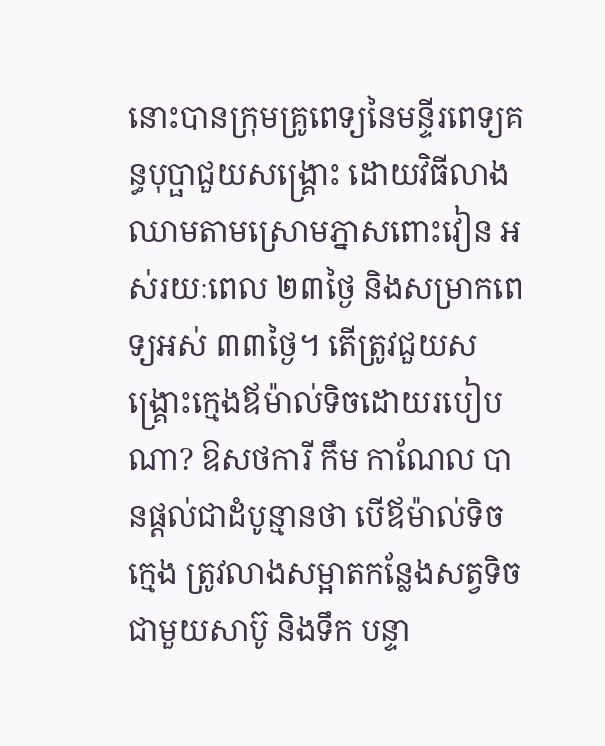នោះបានក្រុមគ្រូពេទ្យនៃមន្ទីរពេទ្យគន្ធបុប្ផាជួយសង្គ្រោះ ដោយវិធីលាងឈាមតាមស្រោមភ្នាសពោះវៀន អស់រយៈពេល ២៣ថ្ងៃ និងសម្រាកពេទ្យអស់ ៣៣ថ្ងៃ។ តើត្រូវជួយសង្គ្រោះក្មេងឪម៉ាល់ទិចដោយរបៀបណា? ឱសថការី កឹម កាណែល បានផ្តល់ជាដំបូន្មានថា បើឪម៉ាល់ទិចក្មេង ត្រូវលាងសម្អាតកន្លែងសត្វទិចជាមួយសាប៊ូ និងទឹក បន្ទា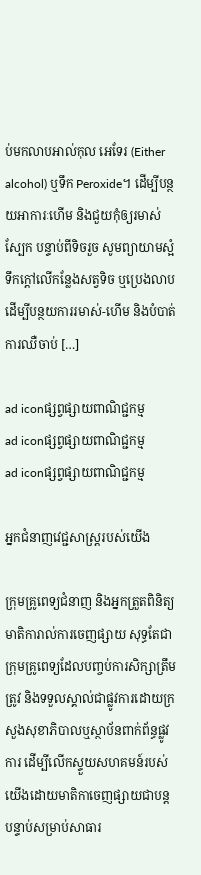ប់មកលាបអាល់កុល អេទែរ (Either alcohol) ឬទឹក Peroxide។ ដើម្បីបន្ថយអាការៈហើម និងជួយកុំឲ្យរមាស់ស្បែក បន្ទាប់ពីទិចរួច សូមព្យាយាមស្អំទឹកក្តៅលើកន្លែងសត្វទិច ឬប្រេងលាប ដើម្បីបន្ថយការរមាស់-ហើម និងបំបាត់ការឈឺចាប់ […]

ad iconផ្សព្វផ្សាយពាណិជ្ជកម្ម
ad iconផ្សព្វផ្សាយពាណិជ្ជកម្ម
ad iconផ្សព្វផ្សាយពាណិជ្ជកម្ម

អ្នកជំនាញវេជ្ជសាស្ត្ររបស់យើង

ក្រុមគ្រូពេទ្យជំនាញ និងអ្នកត្រួតពិនិត្យមាតិការាល់ការចេញផ្សាយ សុទ្ធតែជាក្រុមគ្រូពេទ្យដែលបញ្ចប់ការសិក្សាត្រឹមត្រូវ និងទទួលស្គាល់ជាផ្លូវការដោយក្រសួងសុខាភិបាលឬស្ថាប័នពាក់ព័ន្ធផ្លូវការ ដើម្បីលើកស្ទួយសហគមន៍របស់យើងដោយមាតិកាចេញផ្សាយជាបន្តបន្ទាប់សម្រាប់សាធារ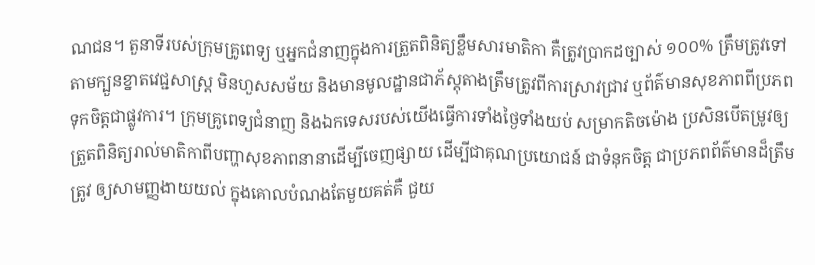ណជន។ តួនាទីរបស់ក្រុមគ្រូពេទ្យ ឬអ្នកជំនាញក្នុងការត្រួតពិនិត្យខ្លឹមសារមាតិកា គឺត្រូវប្រាកដច្បាស់ ១០០% ត្រឹមត្រូវទៅតាមក្បួនខ្នាតវេជ្ជសាស្ត្រ មិនហួសសម័យ និងមានមូលដ្ឋានជាភ័ស្តុតាងត្រឹមត្រូវពីការស្រាវជ្រាវ ឬព័ត៌មានសុខភាពពីប្រភពទុកចិត្តជាផ្លូវការ។ ក្រុមគ្រូពេទ្យជំនាញ និងឯកទេសរបស់យើងធ្វើការទាំងថ្ងៃទាំងយប់ សម្រាកតិចម៉ោង ប្រសិនបើតម្រូវឲ្យត្រួតពិនិត្យរាល់មាតិកាពីបញ្ហាសុខភាពនានាដើម្បីចេញផ្សាយ ដើម្បីជាគុណប្រយោជន៍ ជាទំនុកចិត្ត ជាប្រភពព័ត៌មានដ៏ត្រឹមត្រូវ ឲ្យសាមញ្ញងាយយល់ ក្នុងគោលបំណងតែមួយគត់គឺ ជួយ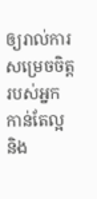ឲ្យរាល់ការសម្រេចចិត្តរបស់អ្នកកាន់តែល្អ និង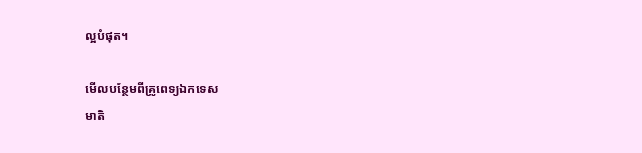ល្អបំផុត។

មើលបន្ថែមពីគ្រូពេទ្យឯកទេស
មាតិ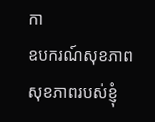កា
ឧបករណ៍សុខភាព
សុខភាពរបស់ខ្ញុំ